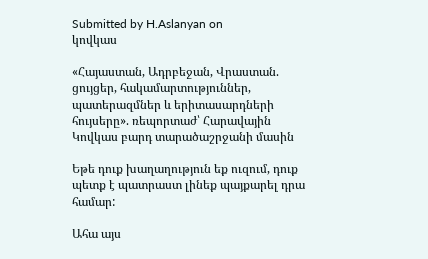Submitted by H.Aslanyan on
կովկաս

«Հայաստան, Ադրբեջան, Վրաստան. ցույցեր, հակամարտություններ, պատերազմներ և երիտասարդների հույսերը». ռեպորտաժ՝ Հարավային Կովկաս բարդ տարածաշրջանի մասին

Եթե դուք խաղաղություն եք ուզում, դուք պետք է պատրաստ լինեք պայքարել դրա համար:

Ահա այս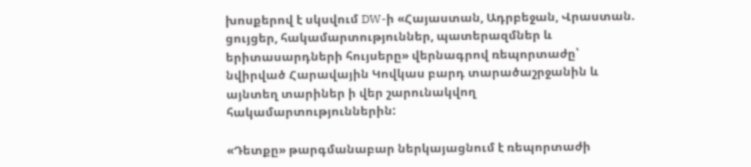խոսքերով է սկսվում DW-ի «Հայաստան, Ադրբեջան, Վրաստան. ցույցեր, հակամարտություններ, պատերազմներ և երիտասարդների հույսերը» վերնագրով ռեպորտաժը՝ նվիրված Հարավային Կովկաս բարդ տարածաշրջանին և այնտեղ տարիներ ի վեր շարունակվող հակամարտություններին:

«Դետքը» թարգմանաբար ներկայացնում է ռեպորտաժի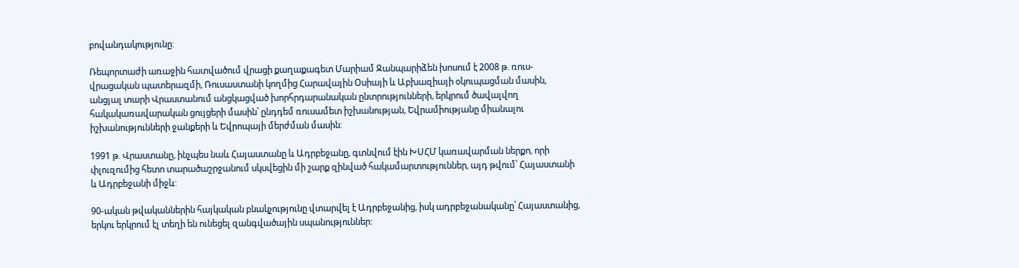բովանդակությունը:

Ռեպորտաժի առաջին հատվածում վրացի քաղաքագետ Մարիամ Ջանպարիձեն խոսում է 2008 թ. ռուս-վրացական պատերազմի, Ռուսաստանի կողմից Հարավային Օսիայի և Աբխազիայի օկուպացման մասին, անցյալ տարի Վրաստանում անցկացված խորհրդարանական ընտրությունների, երկրում ծավալվող հակակառավարական ցույցերի մասին՝ ընդդեմ ռուսամետ իշխանության, Եվրամիությանը միանալու իշխանությունների ջանքերի և Եվրոպայի մերժման մասին:

1991 թ. Վրաստանը, ինչպես նաև Հայաստանը և Ադրբեջանը, գտնվում էին ԽՍՀՄ կառավարման ներքո, որի փլուզումից հետո տարածաշրջանում սկսվեցին մի շարք զինված հակամարտություններ, այդ թվում՝ Հայաստանի և Ադրբեջանի միջև:

90-ական թվականներին հայկական բնակչությունը վտարվել է Ադրբեջանից, իսկ ադրբեջանականը՝ Հայաստանից, երկու երկրում էլ տեղի են ունեցել զանգվածային սպանություններ: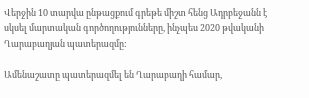Վերջին 10 տարվա ընթացքում գրեթե միշտ հենց Ադրբեջանն է սկսել մարտական գործողությունները, ինչպես 2020 թվականի Ղարաբաղյան պատերազմը:

Ամենաշատը պատերազմել են Ղարաբաղի համար,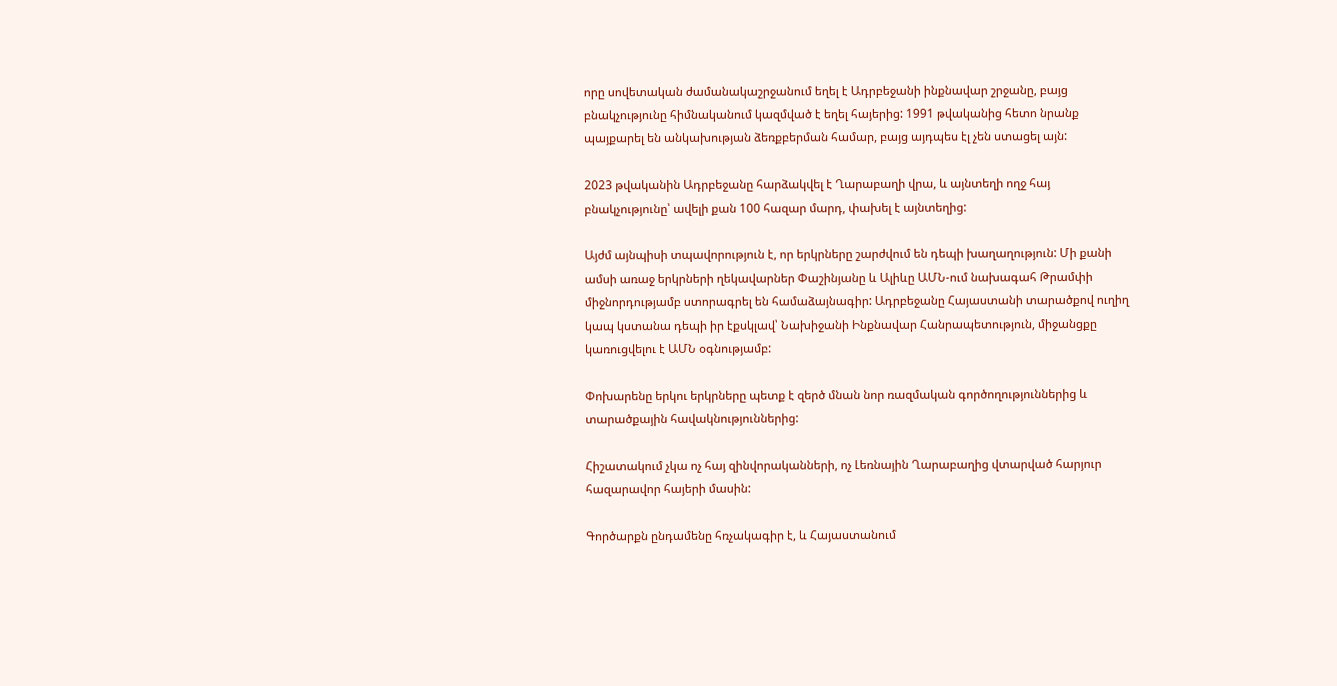որը սովետական ժամանակաշրջանում եղել է Ադրբեջանի ինքնավար շրջանը, բայց բնակչությունը հիմնականում կազմված է եղել հայերից: 1991 թվականից հետո նրանք պայքարել են անկախության ձեռքբերման համար, բայց այդպես էլ չեն ստացել այն:

2023 թվականին Ադրբեջանը հարձակվել է Ղարաբաղի վրա, և այնտեղի ողջ հայ բնակչությունը՝ ավելի քան 100 հազար մարդ, փախել է այնտեղից:

Այժմ այնպիսի տպավորություն է, որ երկրները շարժվում են դեպի խաղաղություն: Մի քանի ամսի առաջ երկրների ղեկավարներ Փաշինյանը և Ալիևը ԱՄՆ-ում նախագահ Թրամփի միջնորդությամբ ստորագրել են համաձայնագիր: Ադրբեջանը Հայաստանի տարածքով ուղիղ կապ կստանա դեպի իր էքսկլավ՝ Նախիջանի Ինքնավար Հանրապետություն, միջանցքը կառուցվելու է ԱՄՆ օգնությամբ:

Փոխարենը երկու երկրները պետք է զերծ մնան նոր ռազմական գործողություններից և տարածքային հավակնություններից:

Հիշատակում չկա ոչ հայ զինվորականների, ոչ Լեռնային Ղարաբաղից վտարված հարյուր հազարավոր հայերի մասին:

Գործարքն ընդամենը հռչակագիր է, և Հայաստանում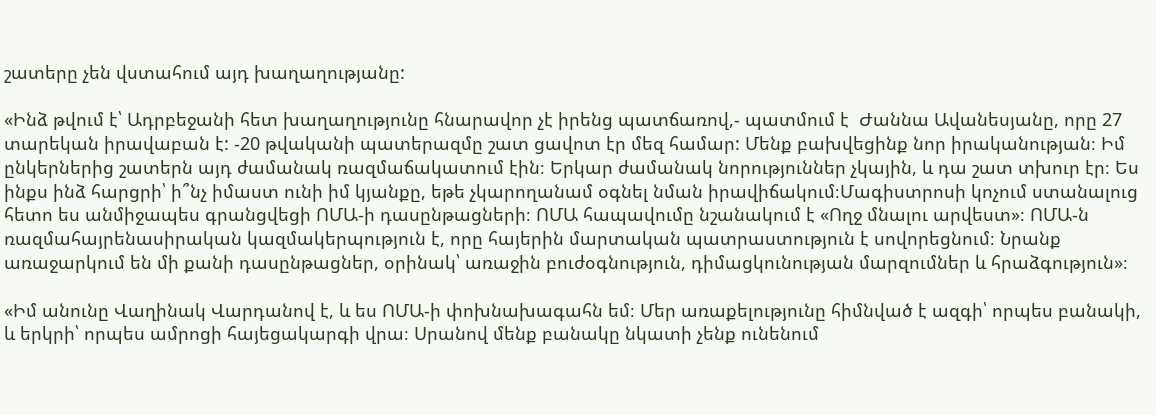շատերը չեն վստահում այդ խաղաղությանը:

«Ինձ թվում է՝ Ադրբեջանի հետ խաղաղությունը հնարավոր չէ իրենց պատճառով,- պատմում է  Ժաննա Ավանեսյանը, որը 27 տարեկան իրավաբան է: -20 թվականի պատերազմը շատ ցավոտ էր մեզ համար: Մենք բախվեցինք նոր իրականության։ Իմ ընկերներից շատերն այդ ժամանակ ռազմաճակատում էին։ Երկար ժամանակ նորություններ չկային, և դա շատ տխուր էր։ Ես ինքս ինձ հարցրի՝ ի՞նչ իմաստ ունի իմ կյանքը, եթե չկարողանամ օգնել նման իրավիճակում։Մագիստրոսի կոչում ստանալուց հետո ես անմիջապես գրանցվեցի ՈՄԱ-ի դասընթացների։ ՈՄԱ հապավումը նշանակում է «Ողջ մնալու արվեստ»։ ՈՄԱ-ն ռազմահայրենասիրական կազմակերպություն է, որը հայերին մարտական պատրաստություն է սովորեցնում։ Նրանք առաջարկում են մի քանի դասընթացներ, օրինակ՝ առաջին բուժօգնություն, դիմացկունության մարզումներ և հրաձգություն»։

«Իմ անունը Վաղինակ Վարդանով է, և ես ՈՄԱ-ի փոխնախագահն եմ։ Մեր առաքելությունը հիմնված է ազգի՝ որպես բանակի, և երկրի՝ որպես ամրոցի հայեցակարգի վրա։ Սրանով մենք բանակը նկատի չենք ունենում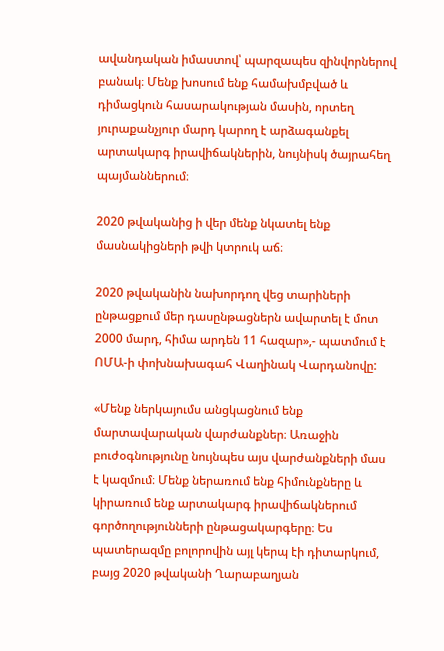ավանդական իմաստով՝ պարզապես զինվորներով բանակ։ Մենք խոսում ենք համախմբված և դիմացկուն հասարակության մասին, որտեղ յուրաքանչյուր մարդ կարող է արձագանքել արտակարգ իրավիճակներին, նույնիսկ ծայրահեղ պայմաններում։

2020 թվականից ի վեր մենք նկատել ենք մասնակիցների թվի կտրուկ աճ։

2020 թվականին նախորդող վեց տարիների ընթացքում մեր դասընթացներն ավարտել է մոտ 2000 մարդ, հիմա արդեն 11 հազար»,- պատմում է ՈՄԱ-ի փոխնախագահ Վաղինակ Վարդանովը:

«Մենք ներկայումս անցկացնում ենք մարտավարական վարժանքներ։ Առաջին բուժօգնությունը նույնպես այս վարժանքների մաս է կազմում։ Մենք ներառում ենք հիմունքները և կիրառում ենք արտակարգ իրավիճակներում գործողությունների ընթացակարգերը։ Ես պատերազմը բոլորովին այլ կերպ էի դիտարկում, բայց 2020 թվականի Ղարաբաղյան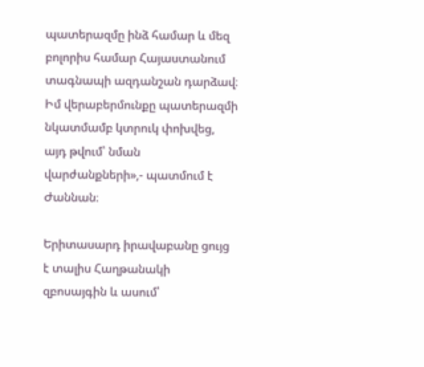պատերազմը ինձ համար և մեզ բոլորիս համար Հայաստանում տագնապի ազդանշան դարձավ։ Իմ վերաբերմունքը պատերազմի նկատմամբ կտրուկ փոխվեց, այդ թվում՝ նման վարժանքների»,- պատմում է Ժաննան։

Երիտասարդ իրավաբանը ցույց է տալիս Հաղթանակի զբոսայգին և ասում՝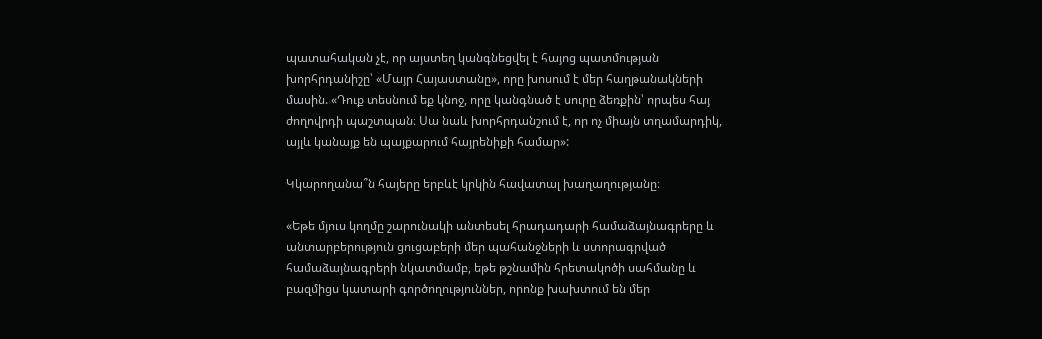պատահական չէ, որ այստեղ կանգնեցվել է հայոց պատմության խորհրդանիշը՝ «Մայր Հայաստանը», որը խոսում է մեր հաղթանակների մասին. «Դուք տեսնում եք կնոջ, որը կանգնած է սուրը ձեռքին՝ որպես հայ ժողովրդի պաշտպան։ Սա նաև խորհրդանշում է, որ ոչ միայն տղամարդիկ, այլև կանայք են պայքարում հայրենիքի համար»:

Կկարողանա՞ն հայերը երբևէ կրկին հավատալ խաղաղությանը։

«Եթե մյուս կողմը շարունակի անտեսել հրադադարի համաձայնագրերը և անտարբերություն ցուցաբերի մեր պահանջների և ստորագրված համաձայնագրերի նկատմամբ, եթե թշնամին հրետակոծի սահմանը և բազմիցս կատարի գործողություններ, որոնք խախտում են մեր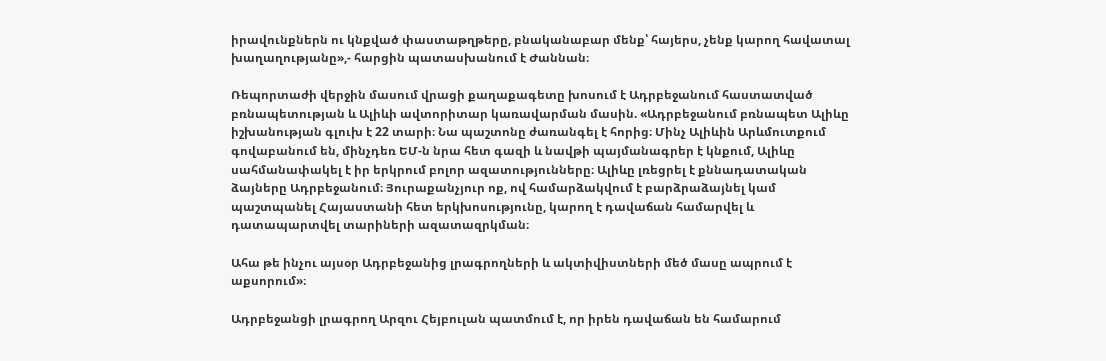իրավունքներն ու կնքված փաստաթղթերը, բնականաբար մենք՝ հայերս, չենք կարող հավատալ խաղաղությանը»,- հարցին պատասխանում է Ժաննան։

Ռեպորտաժի վերջին մասում վրացի քաղաքագետը խոսում է Ադրբեջանում հաստատված բռնապետության և Ալիևի ավտորիտար կառավարման մասին. «Ադրբեջանում բռնապետ Ալիևը իշխանության գլուխ է 22 տարի։ Նա պաշտոնը ժառանգել է հորից։ Մինչ Ալիևին Արևմուտքում գովաբանում են, մինչդեռ ԵՄ-ն նրա հետ գազի և նավթի պայմանագրեր է կնքում, Ալիևը սահմանափակել է իր երկրում բոլոր ազատությունները։ Ալիևը լռեցրել է քննադատական ձայները Ադրբեջանում։ Յուրաքանչյուր ոք, ով համարձակվում է բարձրաձայնել կամ պաշտպանել Հայաստանի հետ երկխոսությունը, կարող է դավաճան համարվել և դատապարտվել տարիների ազատազրկման։

Ահա թե ինչու այսօր Ադրբեջանից լրագրողների և ակտիվիստների մեծ մասը ապրում է աքսորում»։

Ադրբեջանցի լրագրող Արզու Հեյբուլան պատմում է, որ իրեն դավաճան են համարում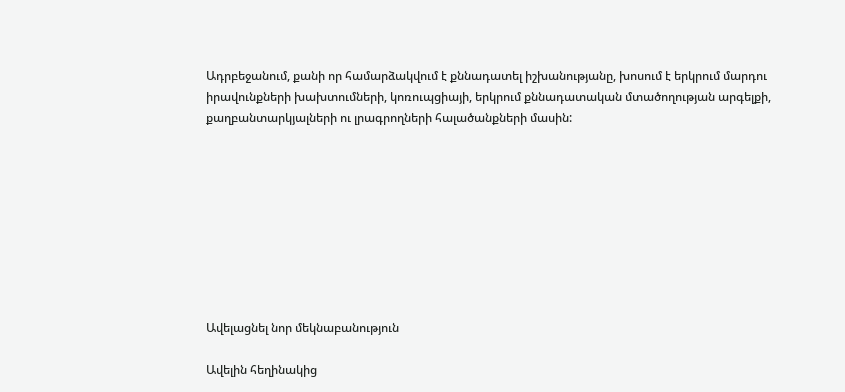Ադրբեջանում, քանի որ համարձակվում է քննադատել իշխանությանը, խոսում է երկրում մարդու իրավունքների խախտումների, կոռուպցիայի, երկրում քննադատական մտածողության արգելքի, քաղբանտարկյալների ու լրագրողների հալածանքների մասին:









Ավելացնել նոր մեկնաբանություն

Ավելին հեղինակից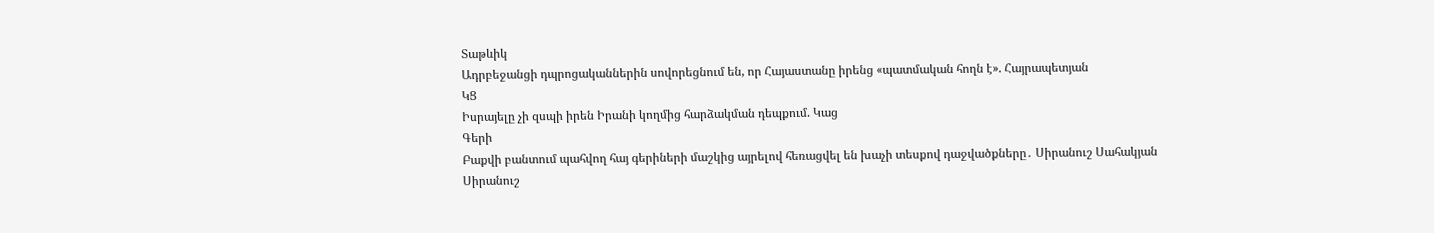Տաթևիկ
Ադրբեջանցի դպրոցականներին սովորեցնում են, որ Հայաստանը իրենց «պատմական հողն է». Հայրապետյան
ԿՑ
Իսրայելը չի զսպի իրեն Իրանի կողմից հարձակման դեպքում. Կաց
Գերի
Բաքվի բանտում պահվող հայ գերիների մաշկից այրելով հեռացվել են խաչի տեսքով դաջվածքները․ Սիրանուշ Սահակյան
Սիրանուշ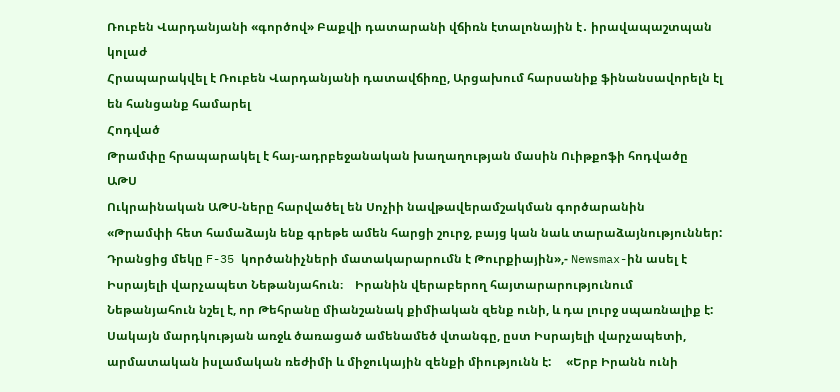Ռուբեն Վարդանյանի «գործով» Բաքվի դատարանի վճիռն էտալոնային է․ իրավապաշտպան
կոլաժ
Հրապարակվել է Ռուբեն Վարդանյանի դատավճիռը, Արցախում հարսանիք ֆինանսավորելն էլ են հանցանք համարել
Հոդված
Թրամփը հրապարակել է հայ-ադրբեջանական խաղաղության մասին Ուիթքոֆի հոդվածը
ԱԹՍ
Ուկրաինական ԱԹՍ-ները հարվածել են Սոչիի նավթավերամշակման գործարանին
«Թրամփի հետ համաձայն ենք գրեթե ամեն հարցի շուրջ, բայց կան նաև տարաձայնություններ: Դրանցից մեկը F-35 կործանիչների մատակարարումն է Թուրքիային»,- Newsmax-ին ասել է Իսրայելի վարչապետ Նեթանյահուն։    Իրանին վերաբերող հայտարարությունում Նեթանյահուն նշել է, որ Թեհրանը միանշանակ քիմիական զենք ունի, և դա լուրջ սպառնալիք է: Սակայն մարդկության առջև ծառացած ամենամեծ վտանգը, ըստ Իսրայելի վարչապետի, արմատական իսլամական ռեժիմի և միջուկային զենքի միությունն է:     «Երբ Իրանն ունի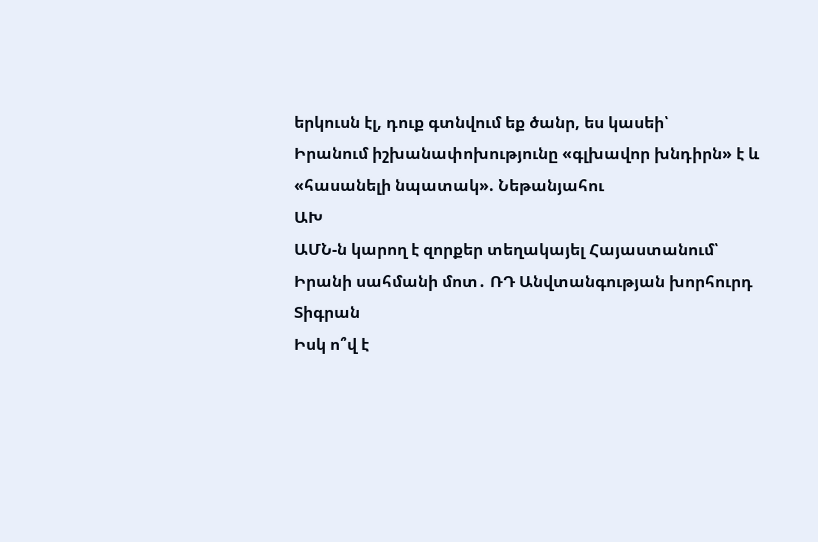երկուսն էլ, դուք գտնվում եք ծանր, ես կասեի՝
Իրանում իշխանափոխությունը «գլխավոր խնդիրն» է և «հասանելի նպատակ». Նեթանյահու
ԱԽ
ԱՄՆ-ն կարող է զորքեր տեղակայել Հայաստանում՝ Իրանի սահմանի մոտ․ ՌԴ Անվտանգության խորհուրդ
Տիգրան
Իսկ ո՞վ է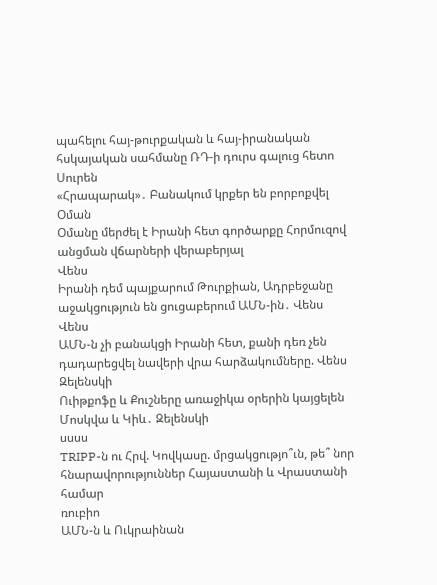պահելու հայ-թուրքական և հայ-իրանական հսկայական սահմանը ՌԴ-ի դուրս գալուց հետո
Սուրեն
«Հրապարակ»․ Բանակում կրքեր են բորբոքվել
Օման
Օմանը մերժել է Իրանի հետ գործարքը Հորմուզով անցման վճարների վերաբերյալ
Վենս
Իրանի դեմ պայքարում Թուրքիան, Ադրբեջանը աջակցություն են ցուցաբերում ԱՄՆ-ին․ Վենս
Վենս
ԱՄՆ-ն չի բանակցի Իրանի հետ, քանի դեռ չեն դադարեցվել նավերի վրա հարձակումները. Վենս
Զելենսկի
Ուիթքոֆը և Քուշները առաջիկա օրերին կայցելեն Մոսկվա և Կիև․ Զելենսկի
սսսս
TRIPP-ն ու Հրվ. Կովկասը. մրցակցությո՞ւն, թե՞ նոր հնարավորություններ Հայաստանի և Վրաստանի համար
ռուբիո
ԱՄՆ-ն և Ուկրաինան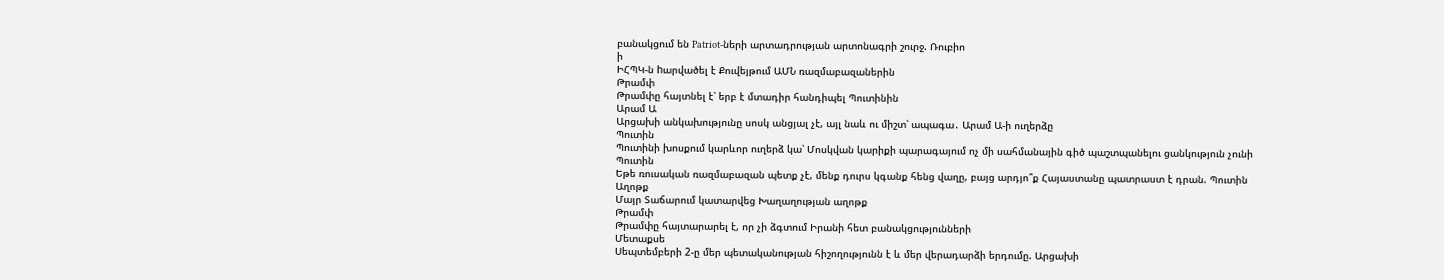բանակցում են Patriot-ների արտադրության արտոնագրի շուրջ. Ռուբիո
ի
ԻՀՊԿ-ն hարվածել է Քուվեյթում ԱՄՆ ռազմաբազաներին
Թրամփ
Թրամփը հայտնել է՝ երբ է մտադիր հանդիպել Պուտինին
Արամ Ա
Արցախի անկախությունը սոսկ անցյալ չէ, այլ նաև ու միշտ՝ ապագա․ Արամ Ա-ի ուղերձը
Պուտին
Պուտինի խոսքում կարևոր ուղերձ կա՝ Մոսկվան կարիքի պարագայում ոչ մի սահմանային գիծ պաշտպանելու ցանկություն չունի
Պուտին
Եթե ռուսական ռազմաբազան պետք չէ, մենք դուրս կգանք հենց վաղը, բայց արդյո՞ք Հայաստանը պատրաստ է դրան. Պուտին
Աղոթք
Մայր Տաճարում կատարվեց Խաղաղության աղոթք
Թրամփ
Թրամփը հայտարարել է, որ չի ձգտում Իրանի հետ բանակցությունների
Մետաքսե
Սեպտեմբերի 2-ը մեր պետականության հիշողությունն է և մեր վերադարձի երդումը. Արցախի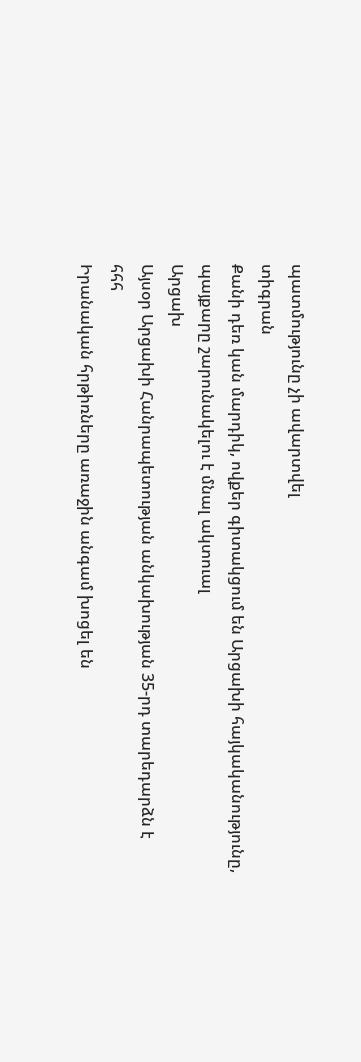պատմությունը չի ավարտվել
տիգրան
Քանի դեռ կան մարդիկ, ովքեր գիտակցում են Արցախի հայկականությունը, պայքարը շարունակելու է մնալ ակտուալ
Արցախ
Այսօր Արցախի Հանրապետության անկախության 35-րդ տարեդարձն է
հհհ
Իրանական հրթիռները առաջին անգամ խոցել են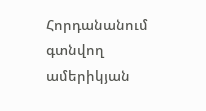Հորդանանում գտնվող ամերիկյան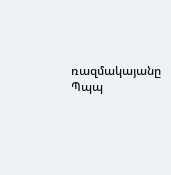ռազմակայանը
Պպպ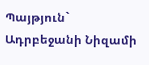Պայթյուն` Ադրբեջանի Նիզամի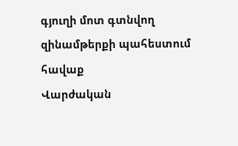գյուղի մոտ գտնվող զինամթերքի պահեստում
հավաք
Վարժական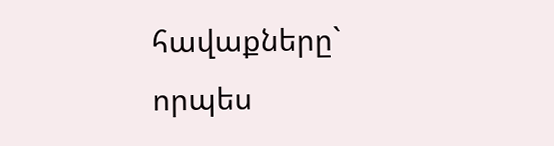հավաքները` որպես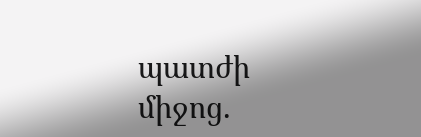պատժի միջոց.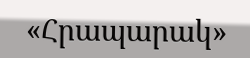«Հրապարակ»